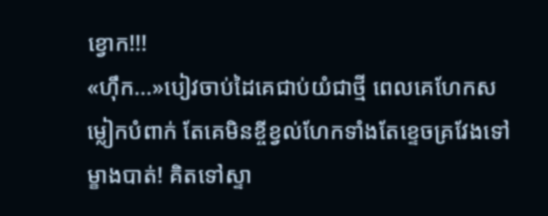ខ្វោក!!!
«ហ៊ឹក...»បៀវចាប់ដៃគេជាប់យំជាថ្មី ពេលគេហែកសម្លៀកបំពាក់ តែគេមិនខ្ចីខ្វល់ហែកទាំងតែខ្ទេចគ្រវែងទៅម្ខាងបាត់! គិតទៅស្ទា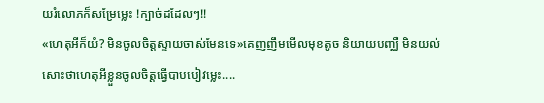យរំលោភក៏សម្រែម្លេះ !ក្បាច់ដដែលៗ!!
«ហេតុអីក៏យំ? មិនចូលចិត្តស្ទាយចាស់មែនទេ»គេញញឹមមើលមុខតូច និយាយបញ្ឈឺ មិនយល់សោះថាហេតុអីខ្លួនចូលចិត្តធ្វើបាបបៀវម្លេះ....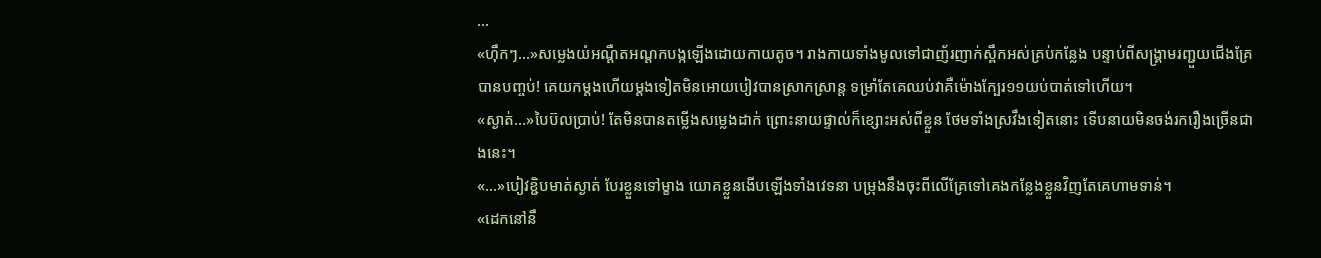...
«ហ៊ឹកៗ...»សម្លេងយំអណ្តឺតអណ្តកបង្កឡើងដោយកាយតូច។ រាងកាយទាំងមូលទៅជាញ័រញាក់ស្ពឹកអស់គ្រប់កន្លែង បន្ទាប់ពីសង្រ្គាមរញ្ជួយជើងគ្រែបានបញ្ចប់! គេយកម្តងហើយម្តងទៀតមិនអោយបៀវបានស្រាកស្រាន្ត ទម្រាំតែគេឈប់វាគឺម៉ោងក្បែរ១១យប់បាត់ទៅហើយ។
«ស្ងាត់...»បៃប៊លប្រាប់! តែមិនបានតម្លើងសម្លេងដាក់ ព្រោះនាយផ្ទាល់ក៏ខ្សោះអស់ពីខ្លួន ថែមទាំងស្រវឹងទៀតនោះ ទើបនាយមិនចង់រករឿងច្រើនជាងនេះ។
«...»បៀវខ្ជិបមាត់ស្ងាត់ បែរខ្លួនទៅម្ខាង យោគខ្លួនងើបឡើងទាំងវេទនា បម្រុងនឹងចុះពីលើគ្រែទៅគេងកន្លែងខ្លួនវិញតែគេហាមទាន់។
«ដេកនៅនឹ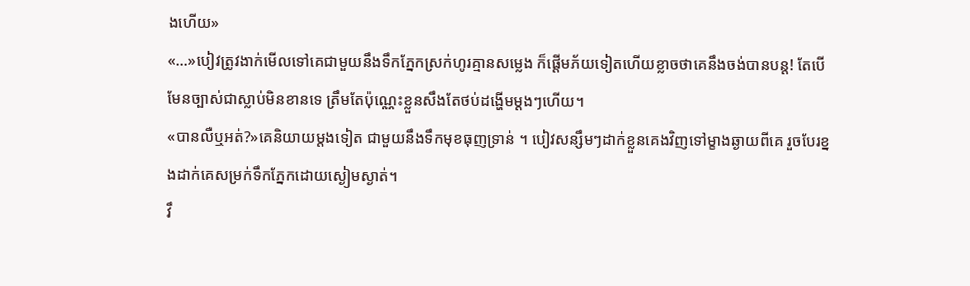ងហើយ»
«...»បៀវត្រូវងាក់មើលទៅគេជាមួយនឹងទឹកភ្នែកស្រក់ហូរគ្មានសម្លេង ក៏ផ្តើមភ័យទៀតហើយខ្លាចថាគេនឹងចង់បានបន្ត! តែបើមែនច្បាស់ជាស្លាប់មិនខានទេ ត្រឹមតែប៉ុណ្ណេះខ្លួនសឹងតែថប់ដង្ហើមម្តងៗហើយ។
«បានលឺឬអត់?»គេនិយាយម្តងទៀត ជាមួយនឹងទឹកមុខធុញទ្រាន់ ។ បៀវសន្សឹមៗដាក់ខ្លួនគេងវិញទៅម្ខាងឆ្ងាយពីគេ រួចបែរខ្នងដាក់គេសម្រក់ទឹកភ្នែកដោយស្ងៀមស្ងាត់។
វឹ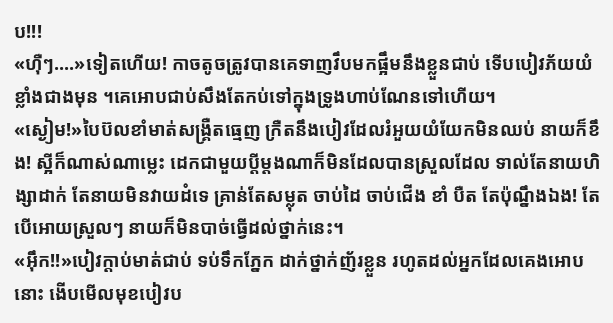ប!!!
«ហ៊ឺៗ....»ទៀតហើយ! កាចតូចត្រូវបានគេទាញវឹបមកផ្អឹមនឹងខ្លួនជាប់ ទើបបៀវភ័យយំខ្លាំងជាងមុន ។គេអោបជាប់សឹងតែកប់ទៅក្នុងទ្រូងហាប់ណែនទៅហើយ។
«ស្ងៀម!»បៃប៊លខាំមាត់សង្គ្រឺតធ្មេញ ក្រឺតនឹងបៀវដែលរំអួយយំយែកមិនឈប់ នាយក៏ខឹង! ស្អីក៏ណាស់ណាម្លេះ ដេកជាមួយប្តីម្តងណាក៏មិនដែលបានស្រួលដែល ទាល់តែនាយហិង្សាដាក់ តែនាយមិនវាយដំទេ គ្រាន់តែសម្លុត ចាប់ដៃ ចាប់ជើង ខាំ បឺត តែប៉ុណ្នឹងឯង! តែបើអោយស្រួលៗ នាយក៏មិនបាច់ធ្វើដល់ថ្នាក់នេះ។
«អ៊ឹក!!»បៀវក្តាប់មាត់ជាប់ ទប់ទឹកភ្នែក ដាក់ថ្នាក់ញ័រខ្លួន រហូតដល់អ្នកដែលគេងអោបនោះ ងើបមើលមុខបៀវប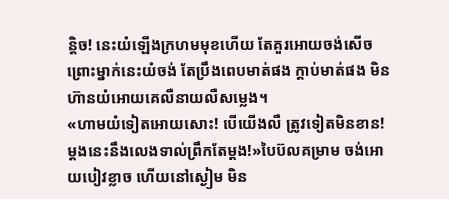ន្តិច! នេះយំឡើងក្រហមមុខហើយ តែគួរអោយចង់សើចព្រោះម្នាក់នេះយំចង់ តែប្រឹងពេបមាត់ផង ក្តាប់មាត់ផង មិនហ៊ានយំអោយគេលឺនាយលឺសម្លេង។
«ហាមយំទៀតអោយសោះ! បើយើងលឺ ត្រូវទៀតមិនខាន! ម្តងនេះនឹងលេងទាល់ព្រឹកតែម្តង!»បៃប៊លគម្រាម ចង់អោយបៀវខ្លាច ហើយនៅស្ងៀម មិន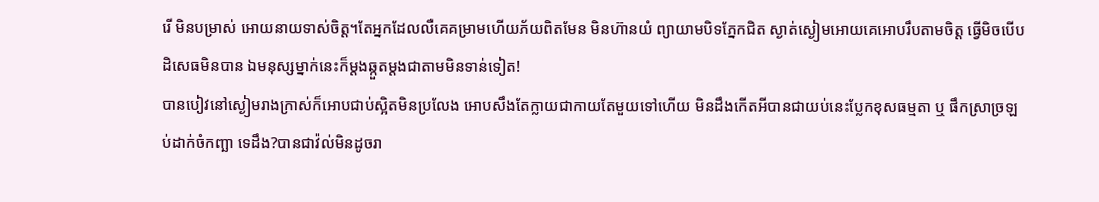រើ មិនបម្រាស់ អោយនាយទាស់ចិត្ត។តែអ្នកដែលលឺគេគម្រាមហើយភ័យពិតមែន មិនហ៊ានយំ ព្យាយាមបិទភ្នែកជិត ស្ងាត់ស្ងៀមអោយគេអោបរឹបតាមចិត្ត ធ្វើមិចបើបដិសេធមិនបាន ឯមនុស្សម្នាក់នេះក៏ម្តងឆ្កួតម្តងជាតាមមិនទាន់ទៀត!
បានបៀវនៅស្ងៀមរាងក្រាស់ក៏អោបជាប់ស្អិតមិនប្រលែង អោបសឹងតែក្លាយជាកាយតែមួយទៅហើយ មិនដឹងកើតអីបានជាយប់នេះប្លែកខុសធម្មតា ឬ ផឹកស្រាច្រឡប់ដាក់ចំកញ្ឆា ទេដឹង?បានជាវ៉ល់មិនដូចរា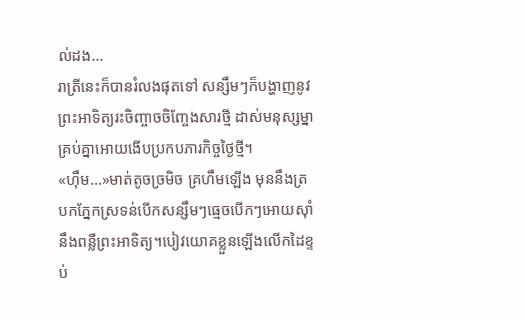ល់ដង...
រាត្រីនេះក៏បានរំលងផុតទៅ សន្សឹមៗក៏បង្ហាញនូវព្រះអាទិត្យរះចិញ្ចាចចិញ្ចែងសារថ្មី ដាស់មនុស្សម្នាគ្រប់គ្នាអោយងើបប្រកបភារកិច្ចថ្ងៃថ្មី។
«ហ៊ឹម...»មាត់តូចច្រមិច គ្រហឹមឡើង មុននឹងត្របកភ្នែកស្រទន់បើកសន្សឹមៗធ្មេចបើកៗអោយសុាំនឹងពន្លឺព្រះអាទិត្យ។បៀវយោគខ្លួនឡើងលើកដៃខ្ទប់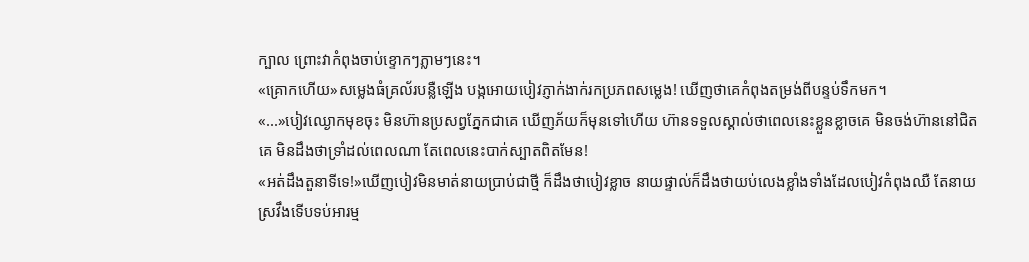ក្បាល ព្រោះវាកំពុងចាប់ខ្ទោកៗភ្លាមៗនេះ។
«គ្រោកហើយ»សម្លេងធំគ្រល័របន្លឺឡើង បង្កអោយបៀវភ្ញាក់ងាក់រកប្រភពសម្លេង! ឃើញថាគេកំពុងតម្រង់ពីបន្ទប់ទឹកមក។
«...»បៀវឈ្ងោកមុខចុះ មិនហ៊ានប្រសព្វភ្នែកជាគេ ឃើញភ័យក៏មុនទៅហើយ ហ៊ានទទួលស្គាល់ថាពេលនេះខ្លួនខ្លាចគេ មិនចង់ហ៊ាននៅជិតគេ មិនដឹងថាទ្រាំដល់ពេលណា តែពេលនេះបាក់ស្បាតពិតមែន!
«អត់ដឹងតួនាទីទេ!»ឃើញបៀវមិនមាត់នាយប្រាប់ជាថ្មី ក៏ដឹងថាបៀវខ្លាច នាយផ្ទាល់ក៏ដឹងថាយប់លេងខ្លាំងទាំងដែលបៀវកំពុងឈឺ តែនាយស្រវឹងទើបទប់អារម្ម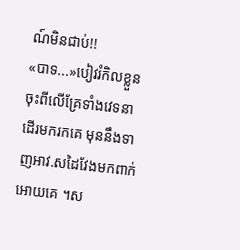ណ៍មិនជាប់!!
«បាទ...»បៀវរំកិលខ្លួនចុះពីលើគ្រែទាំងវេទនា ដើរមករកគេ មុននឹងទាញអាវ.សដៃវែងមកពាក់អោយគេ ។ស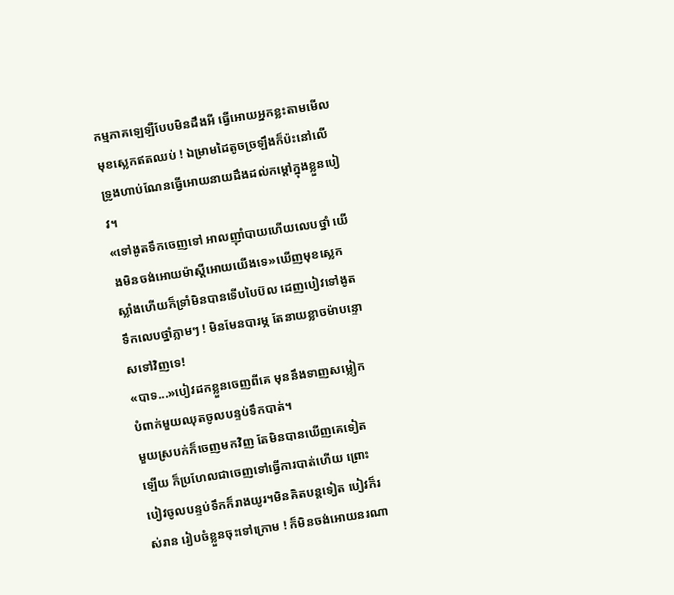កម្មភាគឡេឡឺបែបមិនដឹងអី ធ្វើអោយអ្នកខ្លះតាមមើលមុខស្លេកឥតឈប់ ! ឯម្រាមដៃតូចច្រឡឹងក៏ប៉ះនៅលើទ្រូងហាប់ណែនធ្វើអោយនាយដឹងដល់កម្តៅក្នុងខ្លួនបៀវ។
«ទៅងូតទឹកចេញទៅ អាលញុាំបាយហើយលេបថ្នាំ យើងមិនចង់អោយម៉ាស្តីអោយយើងទេ»ឃើញមុខស្លេកស្លាំងហើយក៏ទ្រាំមិនបានទើបបៃប៊ល ដេញបៀវទៅងូតទឹកលេបថ្នាំភ្លាមៗ ! មិនមែនបារម្ភ តែនាយខ្លាចម៉ាបន្ទោសទៅវិញទេ!
«បាទ...»បៀវដកខ្លួនចេញពីគេ មុននឹងទាញសម្លៀកបំពាក់មួយឈុតចូលបន្ទប់ទឹកបាត់។
មួយស្របក់ក៏ចេញមកវិញ តែមិនបានឃើញគេទៀតឡើយ ក៏ប្រហែលជាចេញទៅធ្វើការបាត់ហើយ ព្រោះបៀវចូលបន្ទប់ទឹកក៏រាងយូរ។មិនគិតបន្តទៀត បៀវក៏រស់រាន រៀបចំខ្លួនចុះទៅក្រោម ! ក៏មិនចង់អោយនរណា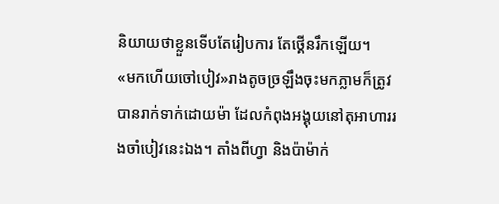និយាយថាខ្លួនទើបតែរៀបការ តែថ្គើនរឹកឡើយ។
«មកហើយចៅបៀវ»រាងតូចច្រឡឹងចុះមកភ្លាមក៏ត្រូវបានរាក់ទាក់ដោយម៉ា ដែលកំពុងអង្គុយនៅតុអាហាររងចាំបៀវនេះឯង។ តាំងពីហ្វា និងប៉ាម៉ាក់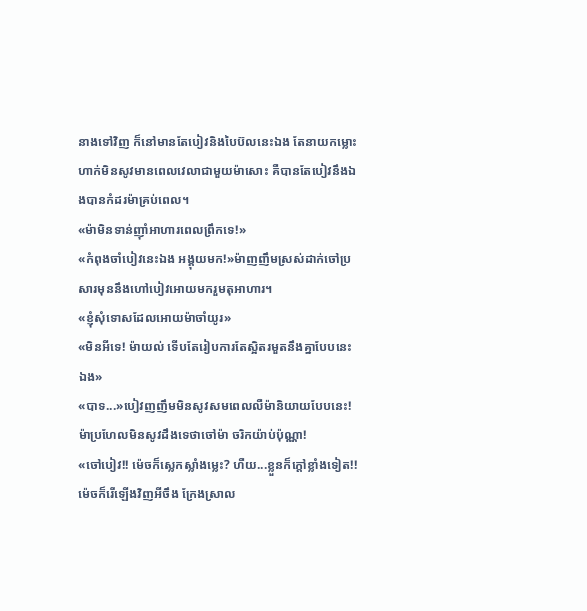នាងទៅវិញ ក៏នៅមានតែបៀវនិងបៃប៊លនេះឯង តែនាយកម្លោះហាក់មិនសូវមានពេលវេលាជាមួយម៉ាសោះ គឺបានតែបៀវនឹងឯងបានកំដរម៉ាគ្រប់ពេល។
«ម៉ាមិនទាន់ញុាំអាហារពេលព្រឹកទេ!»
«កំពុងចាំបៀវនេះឯង អង្គុយមក!»ម៉ាញញឹមស្រស់ដាក់ចៅប្រសារមុននឹងហៅបៀវអោយមករួមតុអាហារ។
«ខ្ញុំសុំទោសដែលអោយម៉ាចាំយូរ»
«មិនអីទេ! ម៉ាយល់ ទើបតែរៀបការតែស្អិតរមួតនឹងគ្នាបែបនេះឯង»
«បាទ...»បៀវញញឹមមិនសូវសមពេលលឺម៉ានិយាយបែបនេះ! ម៉ាប្រហែលមិនសូវដឹងទេថាចៅម៉ា ចរិកយ៉ាប់ប៉ុណ្ណា!
«ចៅបៀវ!! ម៉េចក៏ស្លេកស្លាំងម្លេះ? ហឺយ...ខ្លួនក៏ក្តៅខ្លាំងទៀត!! ម៉េចក៏រើឡើងវិញអីចឹង ក្រែងស្រាល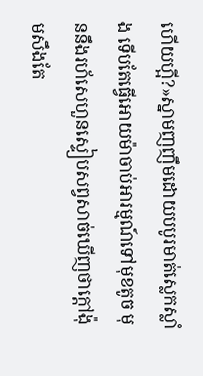ហើយហ្អី?»ស្នាមញញឹមដោយបបូរមាត់ស្លេកស្លាំង ទើបតែធ្វើអោយម៉ាចាប់អារម្មណ៍ទៅមុខតូច មុននឹងរហ័សេហួនស្ទៀបសព្វសាច់ឃើញថាក្តៅង៉ុមសឹងតែ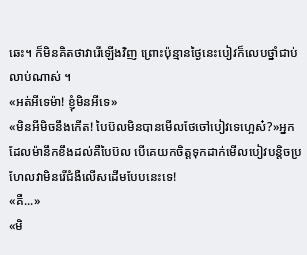ឆេះ។ ក៏មិនគិតថាវារើឡើងវិញ ព្រោះប៉ុន្មានថ្ងៃនេះបៀវក៏លេបថ្នាំជាប់លាប់ណាស់ ។
«អត់អីទេម៉ា! ខ្ញុំមិនអីទេ»
«មិនអីមិចនឹងកើត! បៃប៊លមិនបានមើលថែចៅបៀវទេហ្អេស៎?»អ្នកដែលម៉ានឹកខឹងដល់គឺបៃប៊ល បើគេយកចិត្តទុកដាក់មើលបៀវបន្តិចប្រហែលវាមិនរើជំងឺលើសដើមបែបនេះទេ!
«គឺ...»
«មិ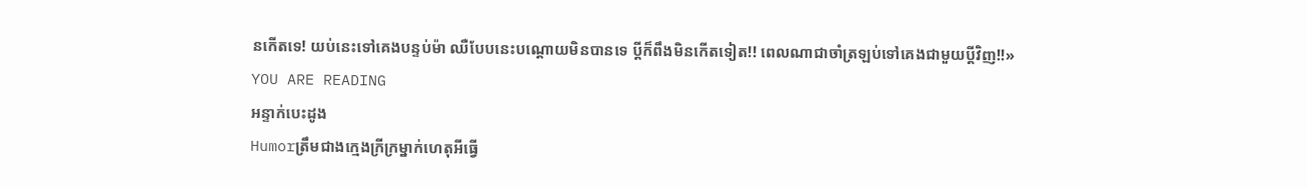នកើតទេ! យប់នេះទៅគេងបន្ទប់ម៉ា ឈឺបែបនេះបណ្តោយមិនបានទេ ប្តីក៏ពឹងមិនកើតទៀត!! ពេលណាជាចាំត្រឡប់ទៅគេងជាមួយប្តីវិញ!!»
YOU ARE READING
អន្ទាក់បេះដូង
Humorត្រឹមជាងក្មេងក្រីក្រម្នាក់ហេតុអីធ្វើ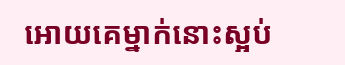អោយគេម្នាក់នោះស្អប់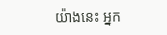យ៉ាងនេះ អ្នក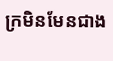ក្រមិនមែនជាង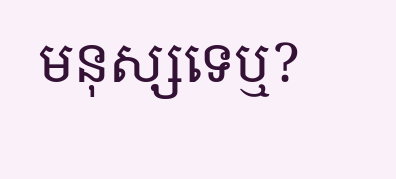មនុស្សទេឬ?